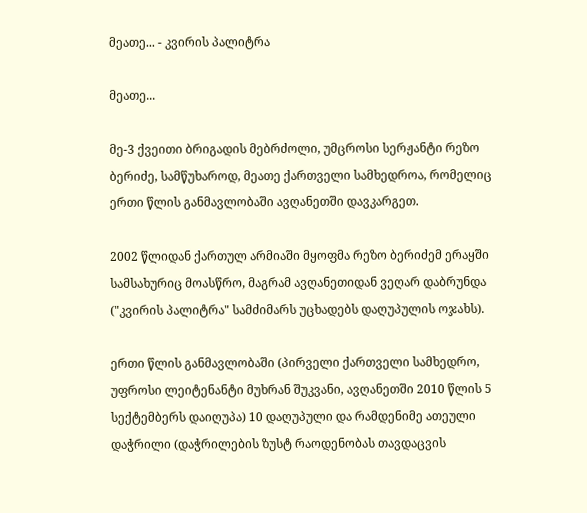მეათე... - კვირის პალიტრა

მეათე...

მე-3 ქვეითი ბრიგადის მებრძოლი, უმცროსი სერჟანტი რეზო ბერიძე, სამწუხაროდ, მეათე ქართველი სამხედროა, რომელიც ერთი წლის განმავლობაში ავღანეთში დავკარგეთ.

2002 წლიდან ქართულ არმიაში მყოფმა რეზო ბერიძემ ერაყში სამსახურიც მოასწრო, მაგრამ ავღანეთიდან ვეღარ დაბრუნდა ("კვირის პალიტრა" სამძიმარს უცხადებს დაღუპულის ოჯახს).

ერთი წლის განმავლობაში (პირველი ქართველი სამხედრო, უფროსი ლეიტენანტი მუხრან შუკვანი, ავღანეთში 2010 წლის 5 სექტემბერს დაიღუპა) 10 დაღუპული და რამდენიმე ათეული დაჭრილი (დაჭრილების ზუსტ რაოდენობას თავდაცვის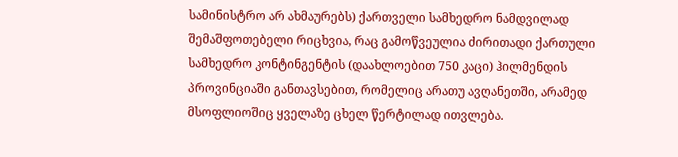სამინისტრო არ ახმაურებს) ქართველი სამხედრო ნამდვილად შემაშფოთებელი რიცხვია, რაც გამოწვეულია ძირითადი ქართული სამხედრო კონტინგენტის (დაახლოებით 750 კაცი) ჰილმენდის პროვინციაში განთავსებით, რომელიც არათუ ავღანეთში, არამედ მსოფლიოშიც ყველაზე ცხელ წერტილად ითვლება.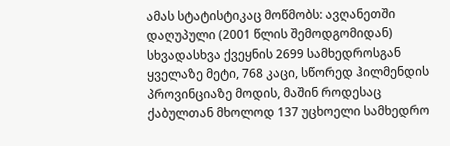ამას სტატისტიკაც მოწმობს: ავღანეთში დაღუპული (2001 წლის შემოდგომიდან) სხვადასხვა ქვეყნის 2699 სამხედროსგან ყველაზე მეტი, 768 კაცი, სწორედ ჰილმენდის პროვინციაზე მოდის, მაშინ როდესაც ქაბულთან მხოლოდ 137 უცხოელი სამხედრო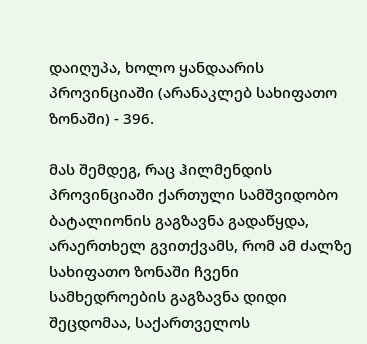დაიღუპა, ხოლო ყანდაარის პროვინციაში (არანაკლებ სახიფათო ზონაში) - 396.

მას შემდეგ, რაც ჰილმენდის პროვინციაში ქართული სამშვიდობო ბატალიონის გაგზავნა გადაწყდა, არაერთხელ გვითქვამს, რომ ამ ძალზე სახიფათო ზონაში ჩვენი სამხედროების გაგზავნა დიდი შეცდომაა, საქართველოს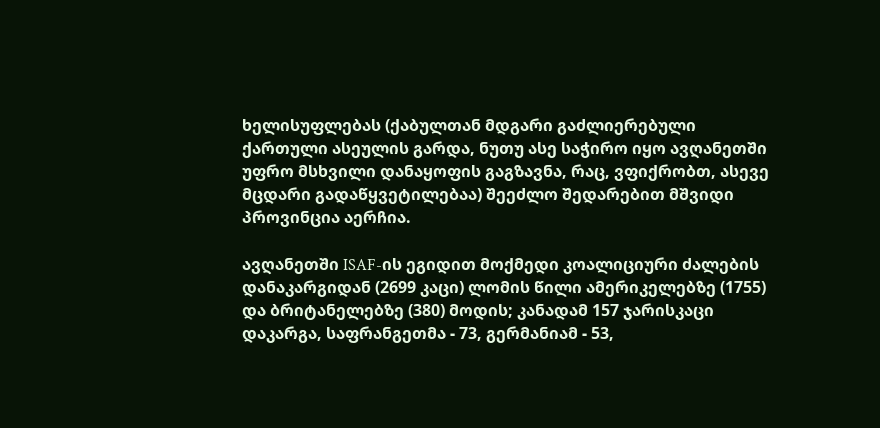ხელისუფლებას (ქაბულთან მდგარი გაძლიერებული ქართული ასეულის გარდა, ნუთუ ასე საჭირო იყო ავღანეთში უფრო მსხვილი დანაყოფის გაგზავნა, რაც, ვფიქრობთ, ასევე მცდარი გადაწყვეტილებაა) შეეძლო შედარებით მშვიდი პროვინცია აერჩია.

ავღანეთში ISAF-ის ეგიდით მოქმედი კოალიციური ძალების დანაკარგიდან (2699 კაცი) ლომის წილი ამერიკელებზე (1755) და ბრიტანელებზე (380) მოდის; კანადამ 157 ჯარისკაცი დაკარგა, საფრანგეთმა - 73, გერმანიამ - 53,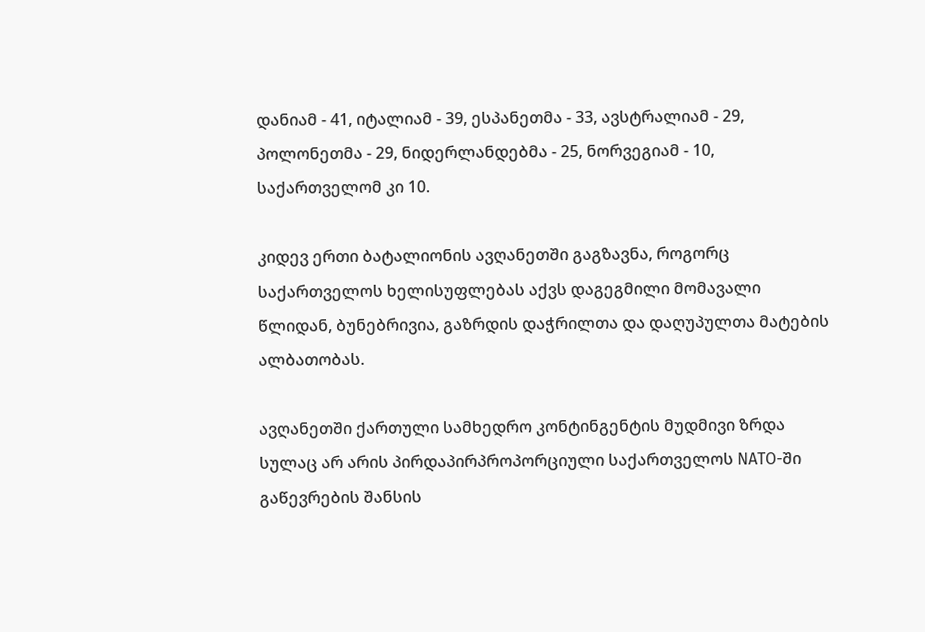დანიამ - 41, იტალიამ - 39, ესპანეთმა - 33, ავსტრალიამ - 29, პოლონეთმა - 29, ნიდერლანდებმა - 25, ნორვეგიამ - 10, საქართველომ კი 10.

კიდევ ერთი ბატალიონის ავღანეთში გაგზავნა, როგორც საქართველოს ხელისუფლებას აქვს დაგეგმილი მომავალი წლიდან, ბუნებრივია, გაზრდის დაჭრილთა და დაღუპულთა მატების ალბათობას.

ავღანეთში ქართული სამხედრო კონტინგენტის მუდმივი ზრდა სულაც არ არის პირდაპირპროპორციული საქართველოს NATO-ში გაწევრების შანსის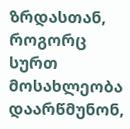ზრდასთან, როგორც სურთ მოსახლეობა დაარწმუნონ,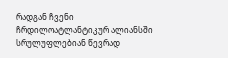რადგან ჩვენი ჩრდილოატლანტიკურ ალიანსში სრულუფლებიან წევრად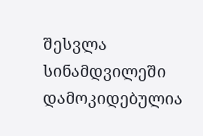შესვლა სინამდვილეში დამოკიდებულია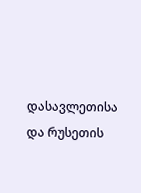დასავლეთისა და რუსეთის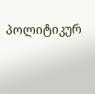პოლიტიკურ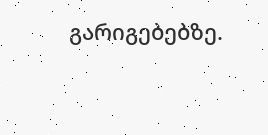გარიგებებზე.